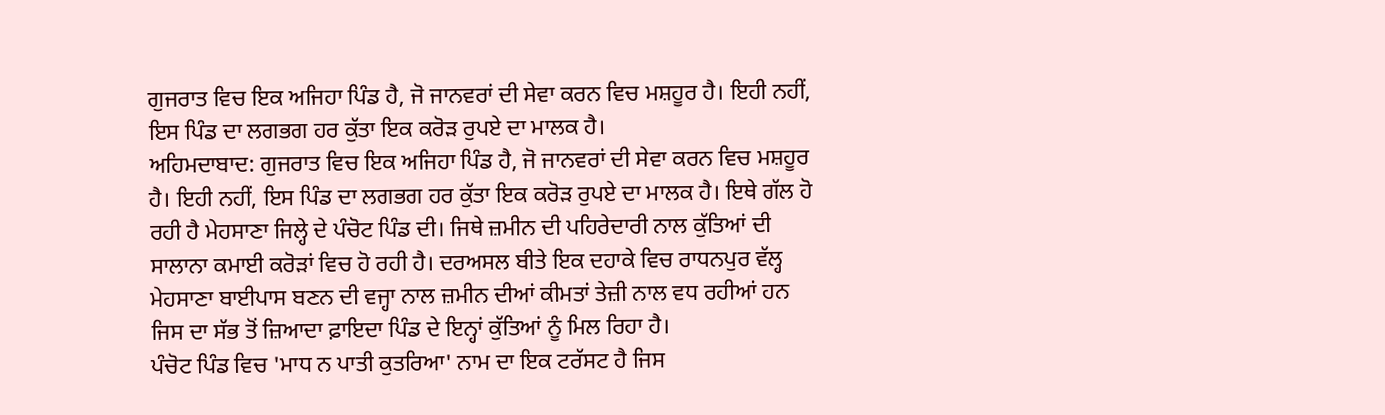ਗੁਜਰਾਤ ਵਿਚ ਇਕ ਅਜਿਹਾ ਪਿੰਡ ਹੈ, ਜੋ ਜਾਨਵਰਾਂ ਦੀ ਸੇਵਾ ਕਰਨ ਵਿਚ ਮਸ਼ਹੂਰ ਹੈ। ਇਹੀ ਨਹੀਂ, ਇਸ ਪਿੰਡ ਦਾ ਲਗਭਗ ਹਰ ਕੁੱਤਾ ਇਕ ਕਰੋੜ ਰੁਪਏ ਦਾ ਮਾਲਕ ਹੈ।
ਅਹਿਮਦਾਬਾਦ: ਗੁਜਰਾਤ ਵਿਚ ਇਕ ਅਜਿਹਾ ਪਿੰਡ ਹੈ, ਜੋ ਜਾਨਵਰਾਂ ਦੀ ਸੇਵਾ ਕਰਨ ਵਿਚ ਮਸ਼ਹੂਰ ਹੈ। ਇਹੀ ਨਹੀਂ, ਇਸ ਪਿੰਡ ਦਾ ਲਗਭਗ ਹਰ ਕੁੱਤਾ ਇਕ ਕਰੋੜ ਰੁਪਏ ਦਾ ਮਾਲਕ ਹੈ। ਇਥੇ ਗੱਲ ਹੋ ਰਹੀ ਹੈ ਮੇਹਸਾਣਾ ਜਿਲ੍ਹੇ ਦੇ ਪੰਚੋਟ ਪਿੰਡ ਦੀ। ਜਿਥੇ ਜ਼ਮੀਨ ਦੀ ਪਹਿਰੇਦਾਰੀ ਨਾਲ ਕੁੱਤਿਆਂ ਦੀ ਸਾਲਾਨਾ ਕਮਾਈ ਕਰੋੜਾਂ ਵਿਚ ਹੋ ਰਹੀ ਹੈ। ਦਰਅਸਲ ਬੀਤੇ ਇਕ ਦਹਾਕੇ ਵਿਚ ਰਾਧਨਪੁਰ ਵੱਲ੍ਹ ਮੇਹਸਾਣਾ ਬਾਈਪਾਸ ਬਣਨ ਦੀ ਵਜ੍ਹਾ ਨਾਲ ਜ਼ਮੀਨ ਦੀਆਂ ਕੀਮਤਾਂ ਤੇਜ਼ੀ ਨਾਲ ਵਧ ਰਹੀਆਂ ਹਨ ਜਿਸ ਦਾ ਸੱਭ ਤੋਂ ਜ਼ਿਆਦਾ ਫ਼ਾਇਦਾ ਪਿੰਡ ਦੇ ਇਨ੍ਹਾਂ ਕੁੱਤਿਆਂ ਨੂੰ ਮਿਲ ਰਿਹਾ ਹੈ।
ਪੰਚੋਟ ਪਿੰਡ ਵਿਚ 'ਮਾਧ ਨ ਪਾਤੀ ਕੁਤਰਿਆ' ਨਾਮ ਦਾ ਇਕ ਟਰੱਸਟ ਹੈ ਜਿਸ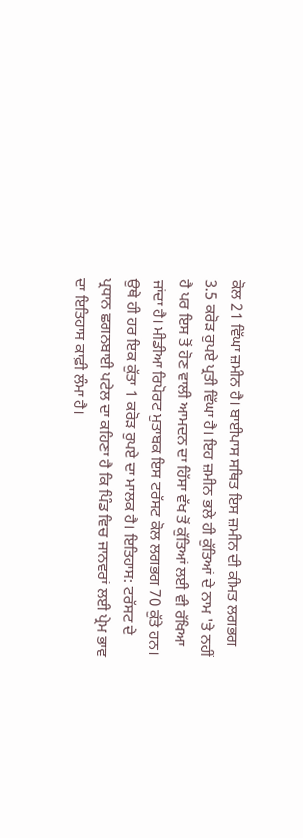ਕੋਲ 21 ਵਿੱਘਾ ਜ਼ਮੀਨ ਹੈ। ਬਾਈਪਾਸ ਸਥਿਤ ਇਸ ਜ਼ਮੀਨ ਦੀ ਕੀਮਤ ਲਗਭਗ 3.5 ਕਰੋੜ ਰੁਪਏ ਪ੍ਰਤੀ ਵਿੱਘਾ ਹੈ। ਇਹ ਜ਼ਮੀਨ ਭਲੇ ਹੀ ਕੁੱਤਿਆਂ ਦੇ ਨਾਮ 'ਤੇ ਨਹੀਂ ਹੈ ਪਰ ਇਸ ਤੋਂ ਹੋਣ ਵਾਲੀ ਆਮਦਨ ਦਾ ਹਿੱਸਾ ਵੱਖ ਤੋਂ ਕੁੱਤਿਆਂ ਲਈ ਵੀ ਰੱਖਿਆ ਜਾਂਦਾ ਹੈ। ਮੀਡੀਆ ਰਿਪੋਰਟ ਮੁਤਾਬਕ ਇਸ ਟਰੱਸਟ ਕੋਲ ਲਗਭਗ 70 ਕੁੱਤੇ ਹਨ। ਉਥੇ ਹੀ ਹਰ ਇਕ ਕੁੱਤਾ 1 ਕਰੋੜ ਰੁਪਏ ਦਾ ਮਾਲਕ ਹੈ। ਇਤਿਹਾਸ: ਟਰੱਸਟ ਦੇ ਪ੍ਰਧਾਨ ਛਗਨਬਾਈ ਪਟੇਲ ਦਾ ਕਹਿਣਾ ਹੈ ਕਿ ਪਿੰਡ ਵਿਚ ਜਾਨਵਰਾਂ ਲਈ ਪ੍ਰੇਮ ਭਾਵ ਦਾ ਇਤਿਹਾਸ ਕਾਫ਼ੀ ਲੰਮਾ ਹੈ।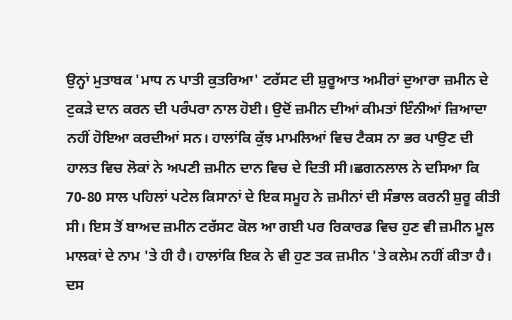ਉਨ੍ਹਾਂ ਮੁਤਾਬਕ 'ਮਾਧ ਨ ਪਾਤੀ ਕੁਤਰਿਆ' ਟਰੱਸਟ ਦੀ ਸ਼ੁਰੂਆਤ ਅਮੀਰਾਂ ਦੁਆਰਾ ਜ਼ਮੀਨ ਦੇ ਟੁਕੜੇ ਦਾਨ ਕਰਨ ਦੀ ਪਰੰਪਰਾ ਨਾਲ ਹੋਈ। ਉਦੋਂ ਜ਼ਮੀਨ ਦੀਆਂ ਕੀਮਤਾਂ ਇੰਨੀਆਂ ਜ਼ਿਆਦਾ ਨਹੀਂ ਹੋਇਆ ਕਰਦੀਆਂ ਸਨ। ਹਾਲਾਂਕਿ ਕੁੱਝ ਮਾਮਲਿਆਂ ਵਿਚ ਟੈਕਸ ਨਾ ਭਰ ਪਾਉਣ ਦੀ ਹਾਲਤ ਵਿਚ ਲੋਕਾਂ ਨੇ ਅਪਣੀ ਜ਼ਮੀਨ ਦਾਨ ਵਿਚ ਦੇ ਦਿਤੀ ਸੀ।ਛਗਨਲਾਲ ਨੇ ਦਸਿਆ ਕਿ 70-80 ਸਾਲ ਪਹਿਲਾਂ ਪਟੇਲ ਕਿਸਾਨਾਂ ਦੇ ਇਕ ਸਮੂਹ ਨੇ ਜ਼ਮੀਨਾਂ ਦੀ ਸੰਭਾਲ ਕਰਨੀ ਸ਼ੁਰੂ ਕੀਤੀ ਸੀ। ਇਸ ਤੋਂ ਬਾਅਦ ਜ਼ਮੀਨ ਟਰੱਸਟ ਕੋਲ ਆ ਗਈ ਪਰ ਰਿਕਾਰਡ ਵਿਚ ਹੁਣ ਵੀ ਜ਼ਮੀਨ ਮੂਲ ਮਾਲਕਾਂ ਦੇ ਨਾਮ 'ਤੇ ਹੀ ਹੈ। ਹਾਲਾਂਕਿ ਇਕ ਨੇ ਵੀ ਹੁਣ ਤਕ ਜ਼ਮੀਨ 'ਤੇ ਕਲੇਮ ਨਹੀਂ ਕੀਤਾ ਹੈ। ਦਸ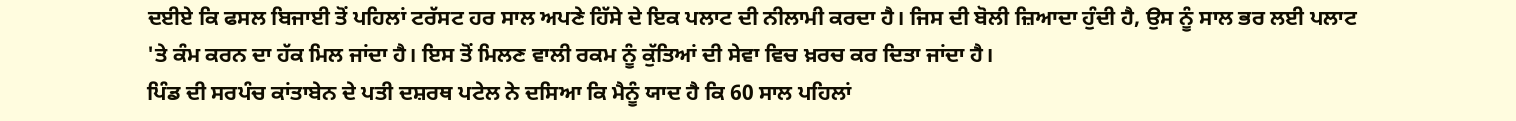ਦਈਏ ਕਿ ਫਸਲ ਬਿਜਾਈ ਤੋਂ ਪਹਿਲਾਂ ਟਰੱਸਟ ਹਰ ਸਾਲ ਅਪਣੇ ਹਿੱਸੇ ਦੇ ਇਕ ਪਲਾਟ ਦੀ ਨੀਲਾਮੀ ਕਰਦਾ ਹੈ। ਜਿਸ ਦੀ ਬੋਲੀ ਜ਼ਿਆਦਾ ਹੁੰਦੀ ਹੈ, ਉਸ ਨੂੰ ਸਾਲ ਭਰ ਲਈ ਪਲਾਟ 'ਤੇ ਕੰਮ ਕਰਨ ਦਾ ਹੱਕ ਮਿਲ ਜਾਂਦਾ ਹੈ। ਇਸ ਤੋਂ ਮਿਲਣ ਵਾਲੀ ਰਕਮ ਨੂੰ ਕੁੱਤਿਆਂ ਦੀ ਸੇਵਾ ਵਿਚ ਖ਼ਰਚ ਕਰ ਦਿਤਾ ਜਾਂਦਾ ਹੈ।
ਪਿੰਡ ਦੀ ਸਰਪੰਚ ਕਾਂਤਾਬੇਨ ਦੇ ਪਤੀ ਦਸ਼ਰਥ ਪਟੇਲ ਨੇ ਦਸਿਆ ਕਿ ਮੈਨੂੰ ਯਾਦ ਹੈ ਕਿ 60 ਸਾਲ ਪਹਿਲਾਂ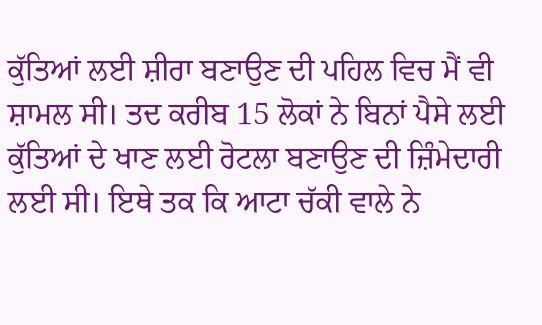ਕੁੱਤਿਆਂ ਲਈ ਸ਼ੀਰਾ ਬਣਾਉਣ ਦੀ ਪਹਿਲ ਵਿਚ ਮੈਂ ਵੀ ਸ਼ਾਮਲ ਸੀ। ਤਦ ਕਰੀਬ 15 ਲੋਕਾਂ ਨੇ ਬਿਨਾਂ ਪੈਸੇ ਲਈ ਕੁੱਤਿਆਂ ਦੇ ਖਾਣ ਲਈ ਰੋਟਲਾ ਬਣਾਉਣ ਦੀ ਜ਼ਿੰਮੇਦਾਰੀ ਲਈ ਸੀ। ਇਥੇ ਤਕ ਕਿ ਆਟਾ ਚੱਕੀ ਵਾਲੇ ਨੇ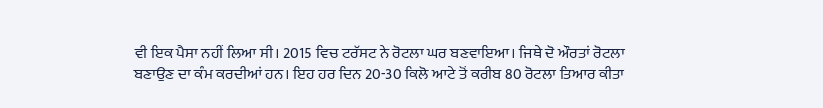ਵੀ ਇਕ ਪੈਸਾ ਨਹੀਂ ਲਿਆ ਸੀ। 2015 ਵਿਚ ਟਰੱਸਟ ਨੇ ਰੋਟਲਾ ਘਰ ਬਣਵਾਇਆ। ਜਿਥੇ ਦੋ ਔਰਤਾਂ ਰੋਟਲਾ ਬਣਾਉਣ ਦਾ ਕੰਮ ਕਰਦੀਆਂ ਹਨ। ਇਹ ਹਰ ਦਿਨ 20-30 ਕਿਲੋ ਆਟੇ ਤੋਂ ਕਰੀਬ 80 ਰੋਟਲਾ ਤਿਆਰ ਕੀਤਾ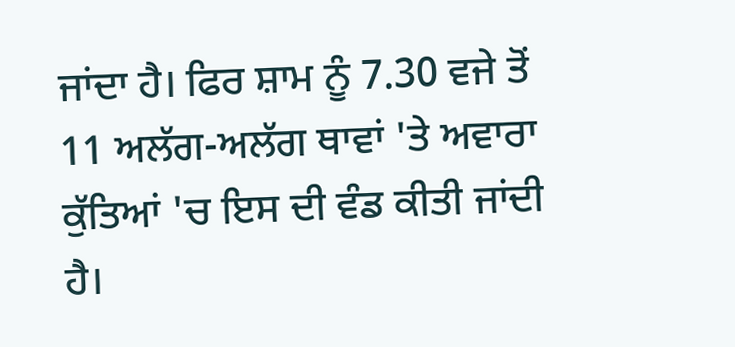ਜਾਂਦਾ ਹੈ। ਫਿਰ ਸ਼ਾਮ ਨੂੰ 7.30 ਵਜੇ ਤੋਂ 11 ਅਲੱਗ-ਅਲੱਗ ਥਾਵਾਂ 'ਤੇ ਅਵਾਰਾ ਕੁੱਤਿਆਂ 'ਚ ਇਸ ਦੀ ਵੰਡ ਕੀਤੀ ਜਾਂਦੀ ਹੈ।